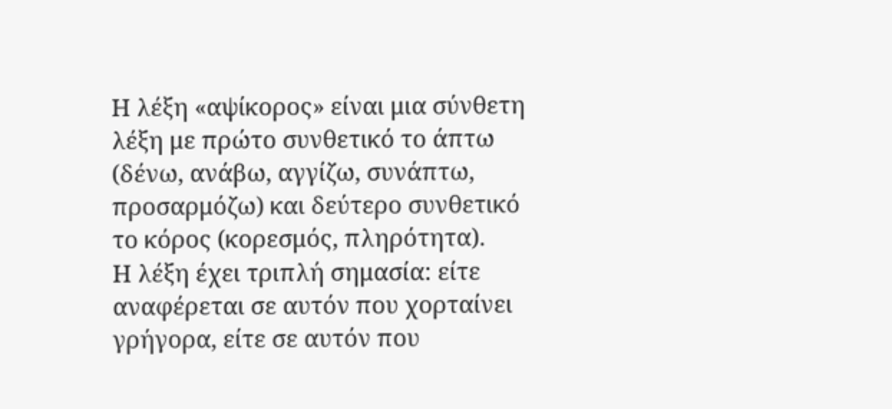Η λέξη «αψίκορος» είναι μια σύνθετη λέξη με πρώτο συνθετικό το άπτω (δένω, ανάβω, αγγίζω, συνάπτω, προσαρμόζω) και δεύτερο συνθετικό το κόρος (κορεσμός, πληρότητα).
Η λέξη έχει τριπλή σημασία: είτε αναφέρεται σε αυτόν που χορταίνει γρήγορα, είτε σε αυτόν που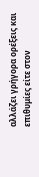αλλάζει γρήγορα ορέξεις και επιθυμίες είτε στον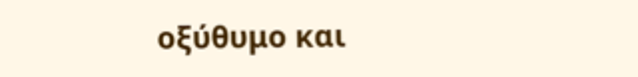οξύθυμο και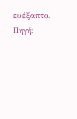ευέξαπτο.
Πηγή: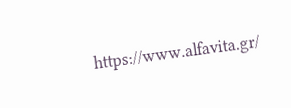https://www.alfavita.gr/